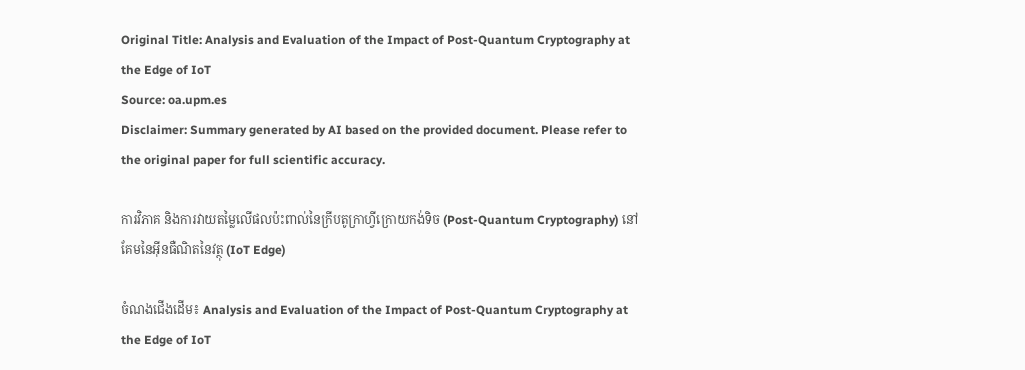Original Title: Analysis and Evaluation of the Impact of Post-Quantum Cryptography at the Edge of IoT
Source: oa.upm.es
Disclaimer: Summary generated by AI based on the provided document. Please refer to the original paper for full scientific accuracy.

ការវិភាគ និងការវាយតម្លៃលើផលប៉ះពាល់នៃក្រីបតូក្រាហ្វីក្រោយកង់ទិច (Post-Quantum Cryptography) នៅគែមនៃអ៊ីនធឺណិតនៃវត្ថុ (IoT Edge)

ចំណងជើងដើម៖ Analysis and Evaluation of the Impact of Post-Quantum Cryptography at the Edge of IoT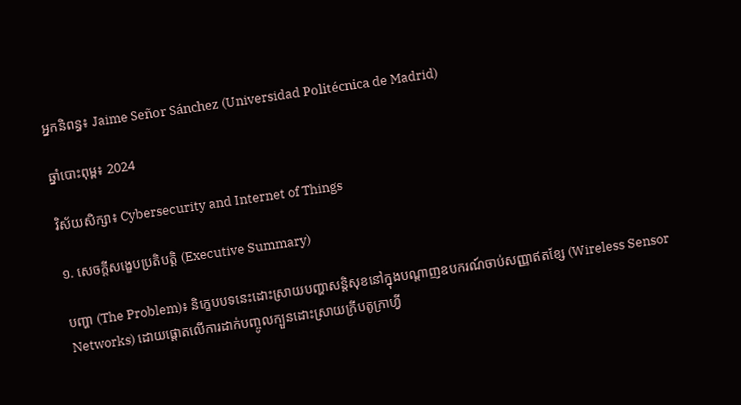អ្នកនិពន្ធ៖ Jaime Señor Sánchez (Universidad Politécnica de Madrid)

ឆ្នាំបោះពុម្ព៖ 2024

វិស័យសិក្សា៖ Cybersecurity and Internet of Things

១. សេចក្តីសង្ខេបប្រតិបត្តិ (Executive Summary)

បញ្ហា (The Problem)៖ និក្ខេបបទនេះដោះស្រាយបញ្ហាសន្តិសុខនៅក្នុងបណ្តាញឧបករណ៍ចាប់សញ្ញាឥតខ្សែ (Wireless Sensor Networks) ដោយផ្តោតលើការដាក់បញ្ចូលក្បួនដោះស្រាយក្រីបតូក្រាហ្វី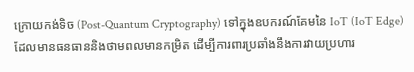ក្រោយកង់ទិច (Post-Quantum Cryptography) ទៅក្នុងឧបករណ៍គែមនៃ IoT (IoT Edge) ដែលមានធនធាននិងថាមពលមានកម្រិត ដើម្បីការពារប្រឆាំងនឹងការវាយប្រហារ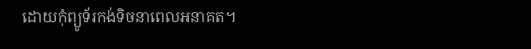ដោយកុំព្យូទ័រកង់ទិចនាពេលអនាគត។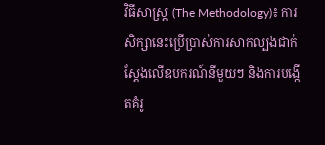វិធីសាស្ត្រ (The Methodology)៖ ការសិក្សានេះប្រើប្រាស់ការសាកល្បងជាក់ស្តែងលើឧបករណ៍នីមួយៗ និងការបង្កើតគំរូ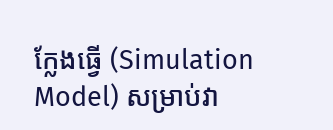ក្លែងធ្វើ (Simulation Model) សម្រាប់វា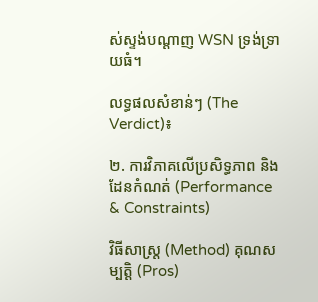ស់ស្ទង់បណ្តាញ WSN ទ្រង់ទ្រាយធំ។

លទ្ធផលសំខាន់ៗ (The Verdict)៖

២. ការវិភាគលើប្រសិទ្ធភាព និងដែនកំណត់ (Performance & Constraints)

វិធីសាស្ត្រ (Method) គុណសម្បត្តិ (Pros)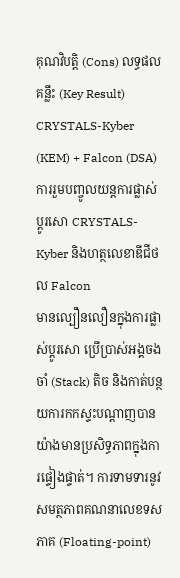គុណវិបត្តិ (Cons) លទ្ធផលគន្លឹះ (Key Result)
CRYSTALS-Kyber (KEM) + Falcon (DSA)
ការរួមបញ្ចូលយន្តការផ្លាស់ប្តូរសោ CRYSTALS-Kyber និងហត្ថលេខាឌីជីថល Falcon
មានល្បឿនលឿនក្នុងការផ្លាស់ប្តូរសោ ប្រើប្រាស់អង្គចងចាំ (Stack) តិច និងកាត់បន្ថយការកកស្ទះបណ្តាញបានយ៉ាងមានប្រសិទ្ធភាពក្នុងការផ្ទៀងផ្ទាត់។ ការទាមទារនូវសមត្ថភាពគណនាលេខទសភាគ (Floating-point)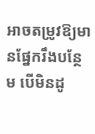អាចតម្រូវឱ្យមានផ្នែករឹងបន្ថែម បើមិនដូ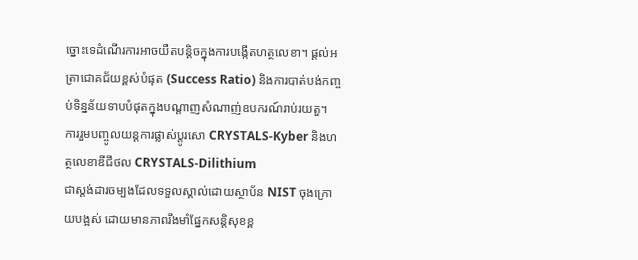ច្នោះទេដំណើរការអាចយឺតបន្តិចក្នុងការបង្កើតហត្ថលេខា។ ផ្តល់អត្រាជោគជ័យខ្ពស់បំផុត (Success Ratio) និងការបាត់បង់កញ្ចប់ទិន្នន័យទាបបំផុតក្នុងបណ្តាញសំណាញ់ឧបករណ៍រាប់រយតួ។
ការរួមបញ្ចូលយន្តការផ្លាស់ប្តូរសោ CRYSTALS-Kyber និងហត្ថលេខាឌីជីថល CRYSTALS-Dilithium
ជាស្តង់ដារចម្បងដែលទទួលស្គាល់ដោយស្ថាប័ន NIST ចុងក្រោយបង្អស់ ដោយមានភាពរឹងមាំផ្នែកសន្តិសុខខ្ព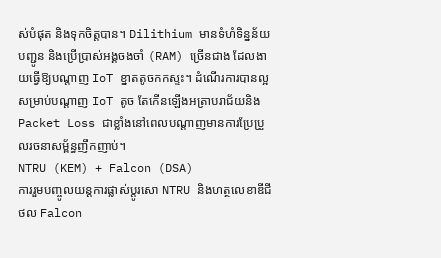ស់បំផុត និងទុកចិត្តបាន។ Dilithium មានទំហំទិន្នន័យបញ្ជូន និងប្រើប្រាស់អង្គចងចាំ (RAM) ច្រើនជាង ដែលងាយធ្វើឱ្យបណ្តាញ IoT ខ្នាតតូចកកស្ទះ។ ដំណើរការបានល្អសម្រាប់បណ្តាញ IoT តូច តែកើនឡើងអត្រាបរាជ័យនិង Packet Loss ជាខ្លាំងនៅពេលបណ្តាញមានការប្រែប្រួលរចនាសម្ព័ន្ធញឹកញាប់។
NTRU (KEM) + Falcon (DSA)
ការរួមបញ្ចូលយន្តការផ្លាស់ប្តូរសោ NTRU និងហត្ថលេខាឌីជីថល Falcon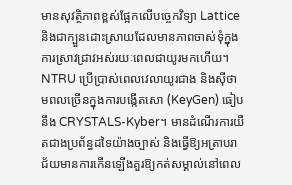មានសុវត្ថិភាពខ្ពស់ផ្អែកលើបច្ចេកវិទ្យា Lattice និងជាក្បួនដោះស្រាយដែលមានភាពចាស់ទុំក្នុងការស្រាវជ្រាវអស់រយៈពេលជាយូរមកហើយ។ NTRU ប្រើប្រាស់ពេលវេលាយូរជាង និងស៊ីថាមពលច្រើនក្នុងការបង្កើតសោ (KeyGen) ធៀបនឹង CRYSTALS-Kyber។ មានដំណើរការយឺតជាងប្រព័ន្ធដទៃយ៉ាងច្បាស់ និងធ្វើឱ្យអត្រាបរាជ័យមានការកើនឡើងគួរឱ្យកត់សម្គាល់នៅពេល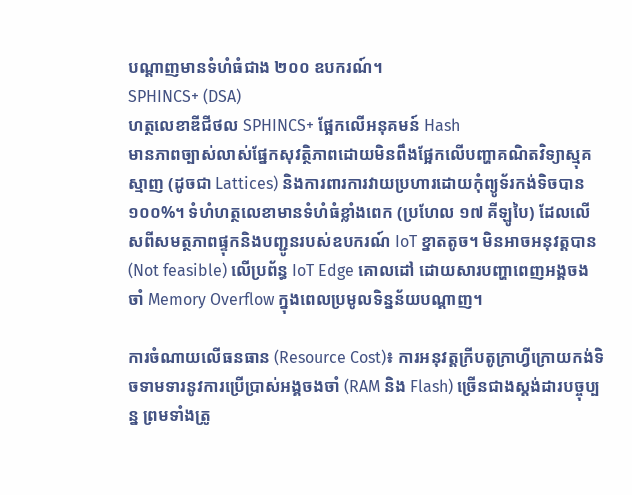បណ្តាញមានទំហំធំជាង ២០០ ឧបករណ៍។
SPHINCS+ (DSA)
ហត្ថលេខាឌីជីថល SPHINCS+ ផ្អែកលើអនុគមន៍ Hash
មានភាពច្បាស់លាស់ផ្នែកសុវត្ថិភាពដោយមិនពឹងផ្អែកលើបញ្ហាគណិតវិទ្យាស្មុគស្មាញ (ដូចជា Lattices) និងការពារការវាយប្រហារដោយកុំព្យូទ័រកង់ទិចបាន១០០%។ ទំហំហត្ថលេខាមានទំហំធំខ្លាំងពេក (ប្រហែល ១៧ គីឡូបៃ) ដែលលើសពីសមត្ថភាពផ្ទុកនិងបញ្ជូនរបស់ឧបករណ៍ IoT ខ្នាតតូច។ មិនអាចអនុវត្តបាន (Not feasible) លើប្រព័ន្ធ IoT Edge គោលដៅ ដោយសារបញ្ហាពេញអង្គចងចាំ Memory Overflow ក្នុងពេលប្រមូលទិន្នន័យបណ្តាញ។

ការចំណាយលើធនធាន (Resource Cost)៖ ការអនុវត្តក្រីបតូក្រាហ្វីក្រោយកង់ទិចទាមទារនូវការប្រើប្រាស់អង្គចងចាំ (RAM និង Flash) ច្រើនជាងស្តង់ដារបច្ចុប្បន្ន ព្រមទាំងត្រូ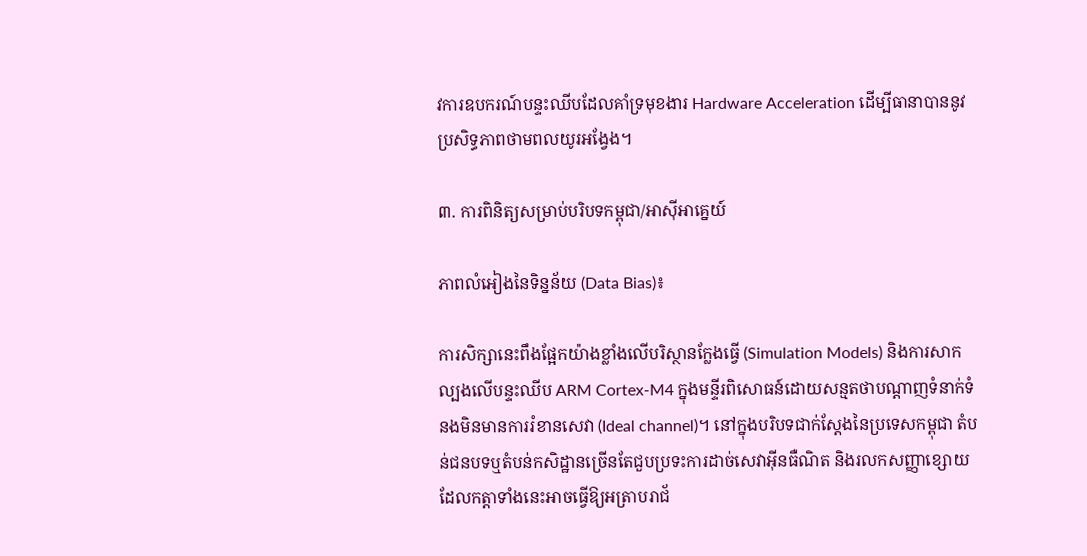វការឧបករណ៍បន្ទះឈីបដែលគាំទ្រមុខងារ Hardware Acceleration ដើម្បីធានាបាននូវប្រសិទ្ធភាពថាមពលយូរអង្វែង។

៣. ការពិនិត្យសម្រាប់បរិបទកម្ពុជា/អាស៊ីអាគ្នេយ៍

ភាពលំអៀងនៃទិន្នន័យ (Data Bias)៖

ការសិក្សានេះពឹងផ្អែកយ៉ាងខ្លាំងលើបរិស្ថានក្លែងធ្វើ (Simulation Models) និងការសាកល្បងលើបន្ទះឈីប ARM Cortex-M4 ក្នុងមន្ទីរពិសោធន៍ដោយសន្មតថាបណ្តាញទំនាក់ទំនងមិនមានការរំខានសេវា (Ideal channel)។ នៅក្នុងបរិបទជាក់ស្តែងនៃប្រទេសកម្ពុជា តំបន់ជនបទឬតំបន់កសិដ្ឋានច្រើនតែជួបប្រទះការដាច់សេវាអ៊ីនធឺណិត និងរលកសញ្ញាខ្សោយ ដែលកត្តាទាំងនេះអាចធ្វើឱ្យអត្រាបរាជ័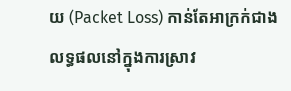យ (Packet Loss) កាន់តែអាក្រក់ជាងលទ្ធផលនៅក្នុងការស្រាវ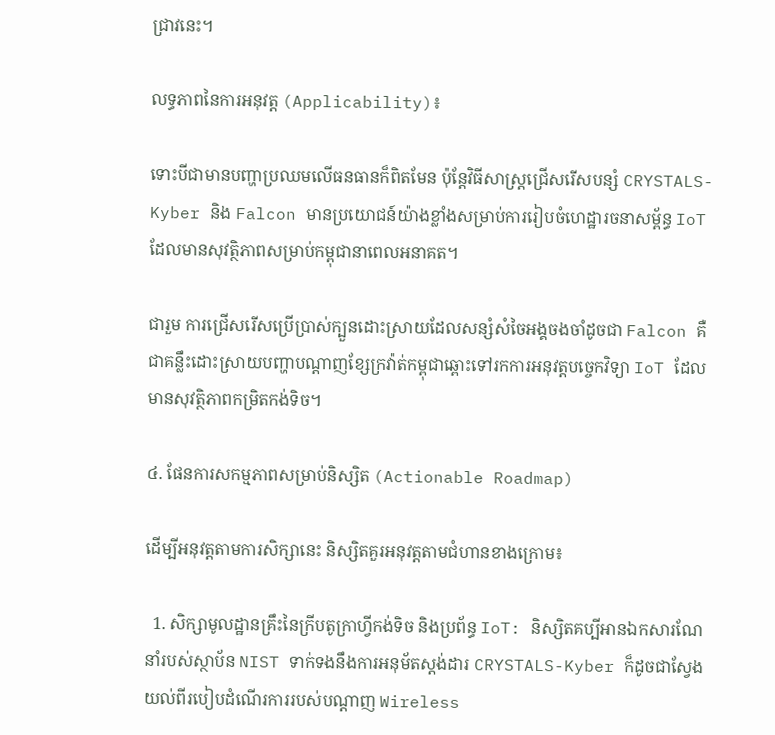ជ្រាវនេះ។

លទ្ធភាពនៃការអនុវត្ត (Applicability)៖

ទោះបីជាមានបញ្ហាប្រឈមលើធនធានក៏ពិតមែន ប៉ុន្តែវិធីសាស្រ្តជ្រើសរើសបន្សំ CRYSTALS-Kyber និង Falcon មានប្រយោជន៍យ៉ាងខ្លាំងសម្រាប់ការរៀបចំហេដ្ឋារចនាសម្ព័ន្ធ IoT ដែលមានសុវត្ថិភាពសម្រាប់កម្ពុជានាពេលអនាគត។

ជារួម ការជ្រើសរើសប្រើប្រាស់ក្បួនដោះស្រាយដែលសន្សំសំចៃអង្គចងចាំដូចជា Falcon គឺជាគន្លឹះដោះស្រាយបញ្ហាបណ្តាញខ្សែក្រវ៉ាត់កម្ពុជាឆ្ពោះទៅរកការអនុវត្តបច្ចេកវិទ្យា IoT ដែលមានសុវត្ថិភាពកម្រិតកង់ទិច។

៤. ផែនការសកម្មភាពសម្រាប់និស្សិត (Actionable Roadmap)

ដើម្បីអនុវត្តតាមការសិក្សានេះ និស្សិតគួរអនុវត្តតាមជំហានខាងក្រោម៖

  1. សិក្សាមូលដ្ឋានគ្រឹះនៃក្រីបតូក្រាហ្វីកង់ទិច និងប្រព័ន្ធ IoT: និស្សិតគប្បីអានឯកសារណែនាំរបស់ស្ថាប័ន NIST ទាក់ទងនឹងការអនុម័តស្តង់ដារ CRYSTALS-Kyber ក៏ដូចជាស្វែងយល់ពីរបៀបដំណើរការរបស់បណ្តាញ Wireless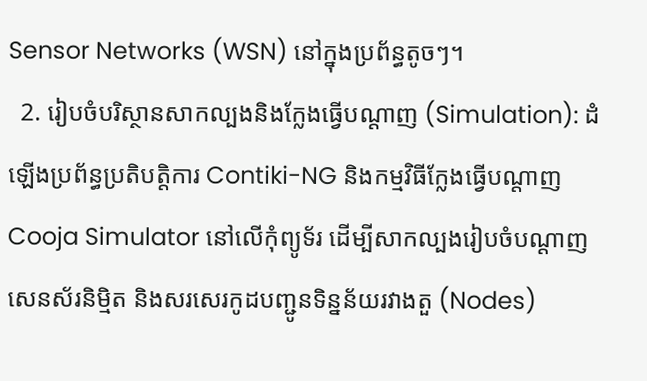Sensor Networks (WSN) នៅក្នុងប្រព័ន្ធតូចៗ។
  2. រៀបចំបរិស្ថានសាកល្បងនិងក្លែងធ្វើបណ្តាញ (Simulation): ដំឡើងប្រព័ន្ធប្រតិបត្តិការ Contiki-NG និងកម្មវិធីក្លែងធ្វើបណ្តាញ Cooja Simulator នៅលើកុំព្យូទ័រ ដើម្បីសាកល្បងរៀបចំបណ្តាញសេនស័រនិម្មិត និងសរសេរកូដបញ្ជូនទិន្នន័យរវាងតួ (Nodes)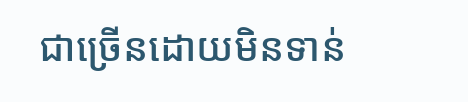ជាច្រើនដោយមិនទាន់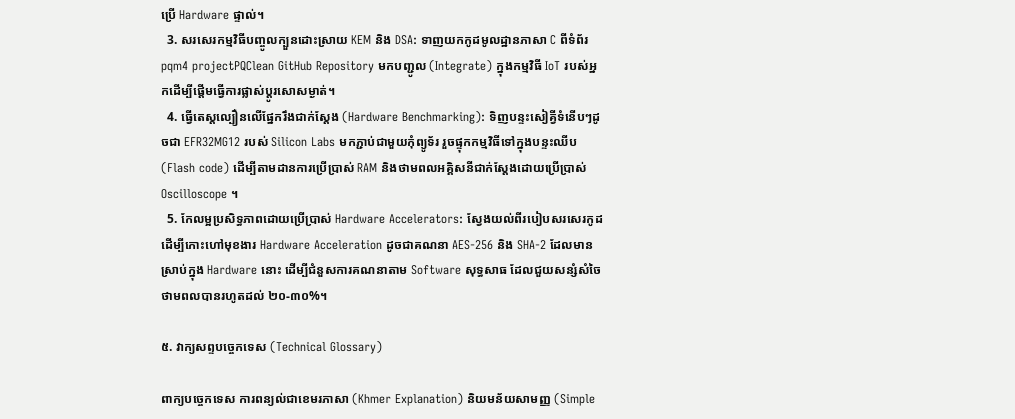ប្រើ Hardware ផ្ទាល់។
  3. សរសេរកម្មវិធីបញ្ចូលក្បួនដោះស្រាយ KEM និង DSA: ទាញយកកូដមូលដ្ឋានភាសា C ពីទំព័រ pqm4 projectPQClean GitHub Repository មកបញ្ជូល (Integrate) ក្នុងកម្មវិធី IoT របស់អ្នកដើម្បីផ្តើមធ្វើការផ្លាស់ប្តូរសោសម្ងាត់។
  4. ធ្វើតេស្តល្បឿនលើផ្នែករឹងជាក់ស្តែង (Hardware Benchmarking): ទិញបន្ទះសៀគ្វីទំនើបៗដូចជា EFR32MG12 របស់ Silicon Labs មកភ្ជាប់ជាមួយកុំព្យូទ័រ រួចផ្ទុកកម្មវិធីទៅក្នុងបន្ទះឈីប (Flash code) ដើម្បីតាមដានការប្រើប្រាស់ RAM និងថាមពលអគ្គិសនីជាក់ស្តែងដោយប្រើប្រាស់ Oscilloscope ។
  5. កែលម្អប្រសិទ្ធភាពដោយប្រើប្រាស់ Hardware Accelerators: ស្វែងយល់ពីរបៀបសរសេរកូដដើម្បីកោះហៅមុខងារ Hardware Acceleration ដូចជាគណនា AES-256 និង SHA-2 ដែលមានស្រាប់ក្នុង Hardware នោះ ដើម្បីជំនួសការគណនាតាម Software សុទ្ធសាធ ដែលជួយសន្សំសំចៃថាមពលបានរហូតដល់ ២០-៣០%។

៥. វាក្យសព្ទបច្ចេកទេស (Technical Glossary)

ពាក្យបច្ចេកទេស ការពន្យល់ជាខេមរភាសា (Khmer Explanation) និយមន័យសាមញ្ញ (Simple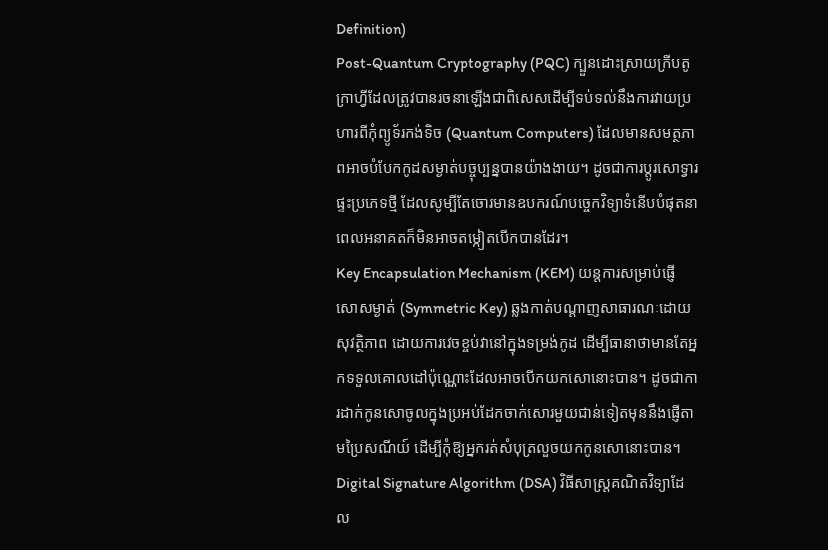Definition)
Post-Quantum Cryptography (PQC) ក្បួនដោះស្រាយក្រីបតូក្រាហ្វីដែលត្រូវបានរចនាឡើងជាពិសេសដើម្បីទប់ទល់នឹងការវាយប្រហារពីកុំព្យូទ័រកង់ទិច (Quantum Computers) ដែលមានសមត្ថភាពអាចបំបែកកូដសម្ងាត់បច្ចុប្បន្នបានយ៉ាងងាយ។ ដូចជាការប្តូរសោទ្វារផ្ទះប្រភេទថ្មី ដែលសូម្បីតែចោរមានឧបករណ៍បច្ចេកវិទ្យាទំនើបបំផុតនាពេលអនាគតក៏មិនអាចតម្កៀតបើកបានដែរ។
Key Encapsulation Mechanism (KEM) យន្តការសម្រាប់ផ្ញើសោសម្ងាត់ (Symmetric Key) ឆ្លងកាត់បណ្តាញសាធារណៈដោយសុវត្ថិភាព ដោយការវេចខ្ចប់វានៅក្នុងទម្រង់កូដ ដើម្បីធានាថាមានតែអ្នកទទួលគោលដៅប៉ុណ្ណោះដែលអាចបើកយកសោនោះបាន។ ដូចជាការដាក់កូនសោចូលក្នុងប្រអប់ដែកចាក់សោរមួយជាន់ទៀតមុននឹងផ្ញើតាមប្រៃសណីយ៍ ដើម្បីកុំឱ្យអ្នករត់សំបុត្រលួចយកកូនសោនោះបាន។
Digital Signature Algorithm (DSA) វិធីសាស្ត្រគណិតវិទ្យាដែល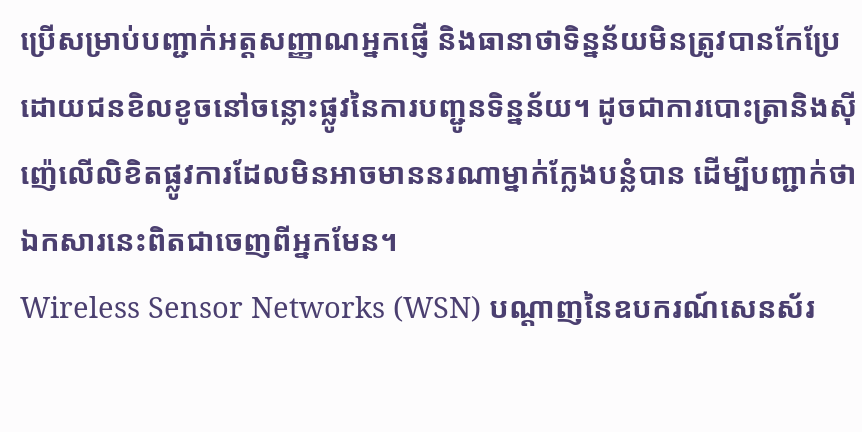ប្រើសម្រាប់បញ្ជាក់អត្តសញ្ញាណអ្នកផ្ញើ និងធានាថាទិន្នន័យមិនត្រូវបានកែប្រែដោយជនខិលខូចនៅចន្លោះផ្លូវនៃការបញ្ជូនទិន្នន័យ។ ដូចជាការបោះត្រានិងស៊ីញ៉េលើលិខិតផ្លូវការដែលមិនអាចមាននរណាម្នាក់ក្លែងបន្លំបាន ដើម្បីបញ្ជាក់ថាឯកសារនេះពិតជាចេញពីអ្នកមែន។
Wireless Sensor Networks (WSN) បណ្តាញនៃឧបករណ៍សេនស័រ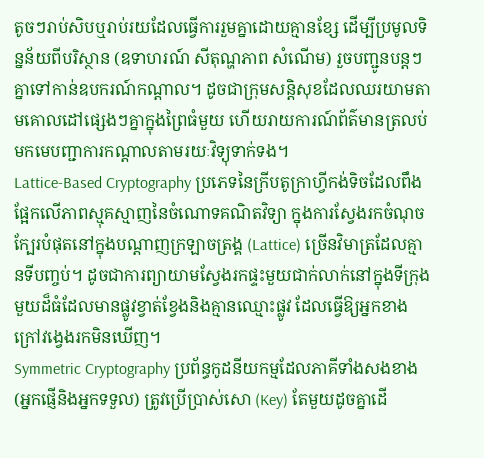តូចៗរាប់សិបឬរាប់រយដែលធ្វើការរួមគ្នាដោយគ្មានខ្សែ ដើម្បីប្រមូលទិន្នន័យពីបរិស្ថាន (ឧទាហរណ៍ សីតុណ្ហភាព សំណើម) រួចបញ្ជូនបន្តៗគ្នាទៅកាន់ឧបករណ៍កណ្តាល។ ដូចជាក្រុមសន្តិសុខដែលឈរយាមតាមគោលដៅផ្សេងៗគ្នាក្នុងព្រៃធំមួយ ហើយរាយការណ៍ព័ត៌មានត្រលប់មកមេបញ្ជាការកណ្តាលតាមរយៈវិទ្យុទាក់ទង។
Lattice-Based Cryptography ប្រភេទនៃក្រីបតូក្រាហ្វីកង់ទិចដែលពឹងផ្អែកលើភាពស្មុគស្មាញនៃចំណោទគណិតវិទ្យា ក្នុងការស្វែងរកចំណុចក្បែរបំផុតនៅក្នុងបណ្តាញក្រឡាចត្រង្គ (Lattice) ច្រើនវិមាត្រដែលគ្មានទីបញ្ចប់។ ដូចជាការព្យាយាមស្វែងរកផ្ទះមួយជាក់លាក់នៅក្នុងទីក្រុងមួយដ៏ធំដែលមានផ្លូវខ្វាត់ខ្វែងនិងគ្មានឈ្មោះផ្លូវ ដែលធ្វើឱ្យអ្នកខាងក្រៅវង្វេងរកមិនឃើញ។
Symmetric Cryptography ប្រព័ន្ធកូដនីយកម្មដែលភាគីទាំងសងខាង (អ្នកផ្ញើនិងអ្នកទទួល) ត្រូវប្រើប្រាស់សោ (Key) តែមួយដូចគ្នាដើ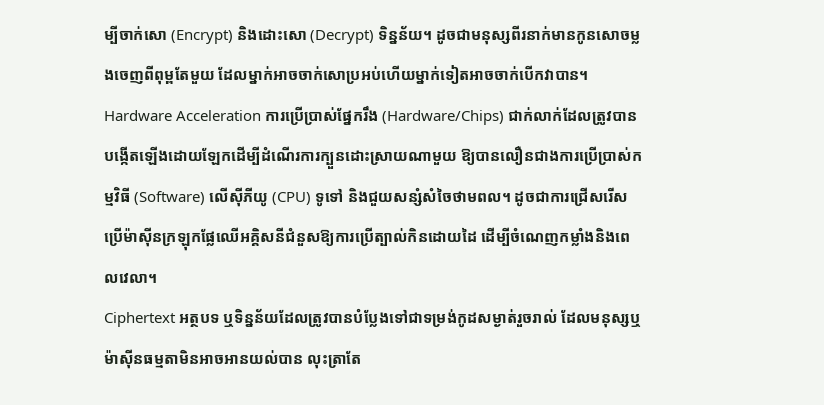ម្បីចាក់សោ (Encrypt) និងដោះសោ (Decrypt) ទិន្នន័យ។ ដូចជាមនុស្សពីរនាក់មានកូនសោចម្លងចេញពីពុម្ពតែមួយ ដែលម្នាក់អាចចាក់សោប្រអប់ហើយម្នាក់ទៀតអាចចាក់បើកវាបាន។
Hardware Acceleration ការប្រើប្រាស់ផ្នែករឹង (Hardware/Chips) ជាក់លាក់ដែលត្រូវបានបង្កើតឡើងដោយឡែកដើម្បីដំណើរការក្បួនដោះស្រាយណាមួយ ឱ្យបានលឿនជាងការប្រើប្រាស់កម្មវិធី (Software) លើស៊ីភីយូ (CPU) ទូទៅ និងជួយសន្សំសំចៃថាមពល។ ដូចជាការជ្រើសរើសប្រើម៉ាស៊ីនក្រឡុកផ្លែឈើអគ្គិសនីជំនួសឱ្យការប្រើត្បាល់កិនដោយដៃ ដើម្បីចំណេញកម្លាំងនិងពេលវេលា។
Ciphertext អត្ថបទ ឬទិន្នន័យដែលត្រូវបានបំប្លែងទៅជាទម្រង់កូដសម្ងាត់រួចរាល់ ដែលមនុស្សឬម៉ាស៊ីនធម្មតាមិនអាចអានយល់បាន លុះត្រាតែ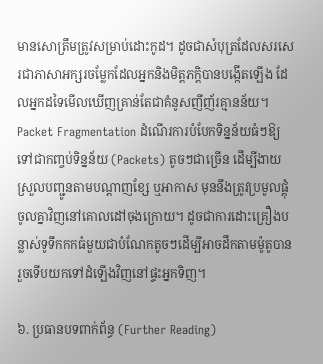មានសោត្រឹមត្រូវសម្រាប់ដោះកូដ។ ដូចជាសំបុត្រដែលសរសេរជាភាសាអក្សរចម្លែកដែលអ្នកនិងមិត្តភក្តិបានបង្កើតឡើង ដែលអ្នកដទៃមើលឃើញគ្រាន់តែជាគំនូសញីញ័រគ្មានន័យ។
Packet Fragmentation ដំណើរការបំបែកទិន្នន័យធំៗឱ្យទៅជាកញ្ចប់ទិន្នន័យ (Packets) តូចៗជាច្រើន ដើម្បីងាយស្រួលបញ្ជូនតាមបណ្តាញខ្សែ ឬអាកាស មុននឹងត្រូវប្រមូលផ្តុំចូលគ្នាវិញនៅគោលដៅចុងក្រោយ។ ដូចជាការដោះគ្រឿងបន្លាស់ទូទឹកកកធំមួយជាបំណែកតូចៗដើម្បីអាចដឹកតាមម៉ូតូបាន រួចទើបយកទៅដំឡើងវិញនៅផ្ទះអ្នកទិញ។

៦. ប្រធានបទពាក់ព័ន្ធ (Further Reading)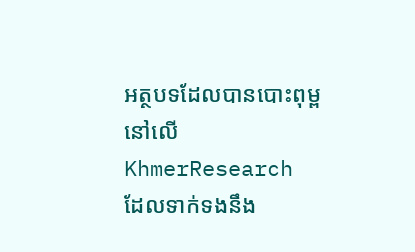អត្ថបទដែលបានបោះពុម្ពនៅលើ KhmerResearch ដែលទាក់ទងនឹង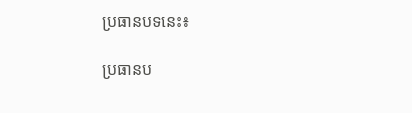ប្រធានបទនេះ៖

ប្រធានប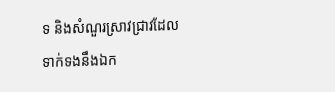ទ និងសំណួរស្រាវជ្រាវដែលទាក់ទងនឹងឯក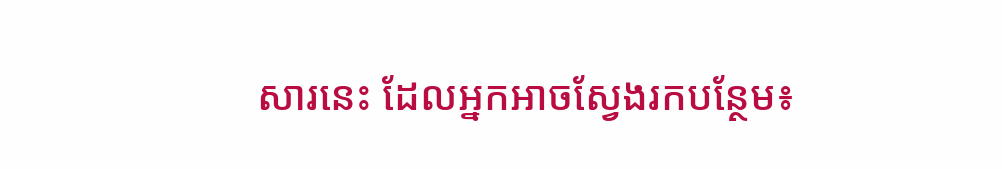សារនេះ ដែលអ្នកអាចស្វែងរកបន្ថែម៖